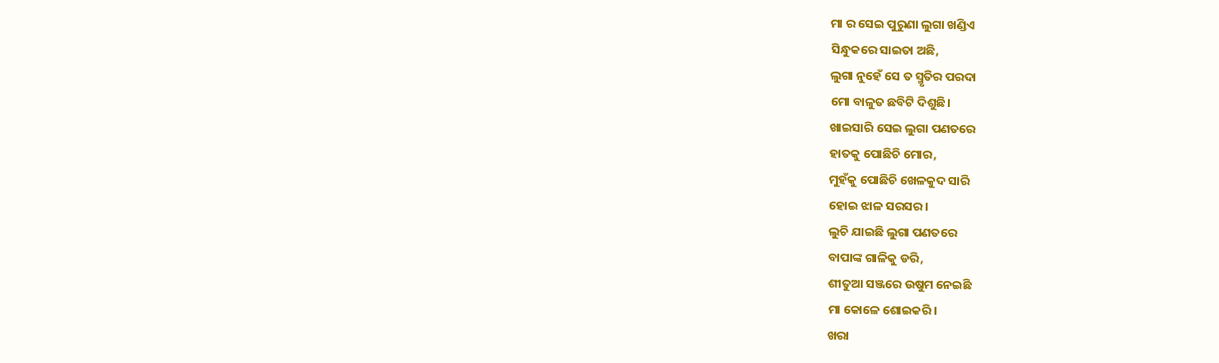ମା ର ସେଇ ପୁରୁଣା ଲୁଗା ଖଣ୍ଡିଏ
ସିନ୍ଧୁକରେ ସାଇତା ଅଛି,
ଲୁଗା ନୁହେଁ ସେ ତ ସ୍ମୃତିର ପରଦା
ମୋ ବାଳୁତ ଛବିଟି ଦିଶୁଛି।
ଖାଇସାରି ସେଇ ଲୁଗା ପଣତରେ
ହାତକୁ ପୋଛିଚି ମୋର,
ମୁହଁକୁ ପୋଛିଚି ଖେଳକୁଦ ସାରି
ହୋଇ ଝାଳ ସରସର।
ଲୁଚି ଯାଇଛି ଲୁଗା ପଣତରେ
ବାପାଙ୍କ ଗାଳିକୁ ଡରି,
ଶୀତୁଆ ସଞ୍ଜରେ ଉଷୁମ ନେଇଛି
ମା କୋଳେ ଶୋଇକରି।
ଖରା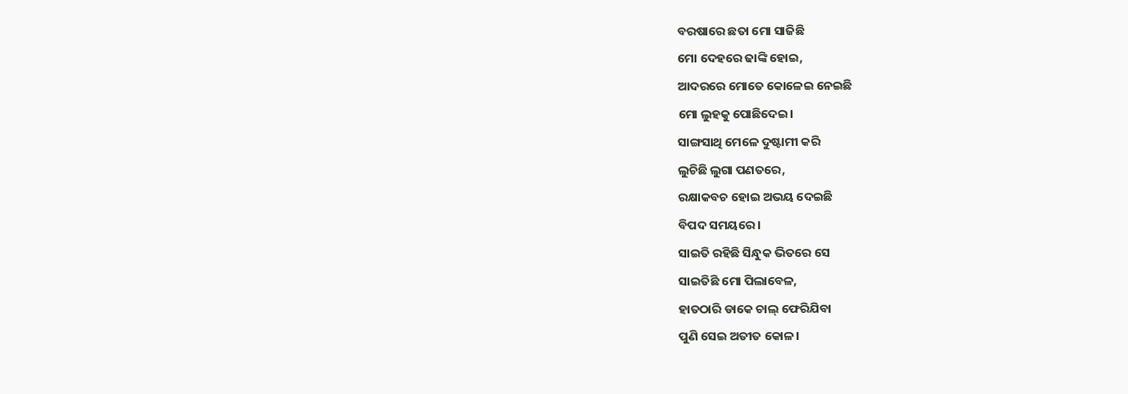ବରଷାରେ ଛତା ମୋ ସାଜିଛି
ମୋ ଦେହରେ ଢାଙ୍କି ହୋଇ,
ଆଦରରେ ମୋତେ କୋଳେଇ ନେଇଛି
ମୋ ଲୁହକୁ ପୋଛିଦେଇ।
ସାଙ୍ଗସାଥି ମେଳେ ଦୁଷ୍ଟାମୀ କରି
ଲୁଚିଛି ଲୁଗା ପଣତରେ,
ରକ୍ଷାକବଚ ହୋଇ ଅଭୟ ଦେଇଛି
ବିପଦ ସମୟରେ।
ସାଇତି ରହିଛି ସିନ୍ଧୁକ ଭିତରେ ସେ
ସାଇତିଛି ମୋ ପିଲାବେଳ,
ହାତଠାରି ଡାକେ ଚାଲ୍ ଫେରିଯିବା
ପୁଣି ସେଇ ଅତୀତ କୋଳ।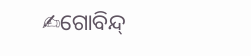✍ଗୋବିନ୍ଦ୍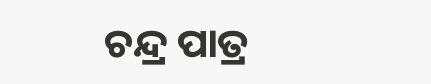ଚନ୍ଦ୍ର ପାତ୍ର